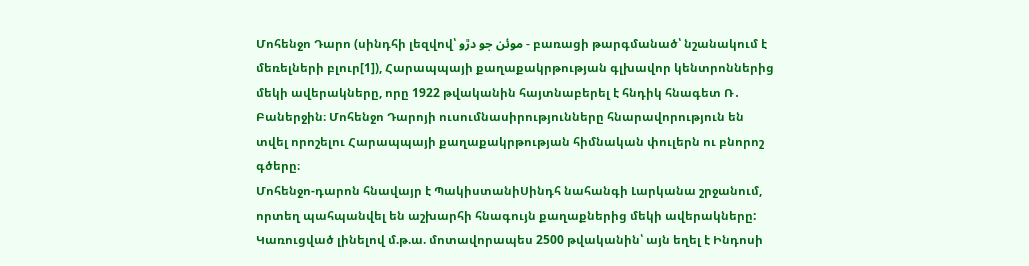Մոհենջո Դարո (սինդհի լեզվով՝ موئن جو دڙو - բառացի թարգմանած՝ նշանակում է մեռելների բլուր[1]), Հարապպայի քաղաքակրթության գլխավոր կենտրոններից մեկի ավերակները, որը 1922 թվականին հայտնաբերել է հնդիկ հնագետ Ռ․ Բաներջին։ Մոհենջո Դարոյի ուսումնասիրությունները հնարավորություն են տվել որոշելու Հարապպայի քաղաքակրթության հիմնական փուլերն ու բնորոշ գծերը։
Մոհենջո-դարոն հնավայր է ՊակիստանիՍինդհ նահանգի Լարկանա շրջանում, որտեղ պահպանվել են աշխարհի հնագույն քաղաքներից մեկի ավերակները: Կառուցված լինելով մ.թ.ա. մոտավորապես 2500 թվականին՝ այն եղել է Ինդոսի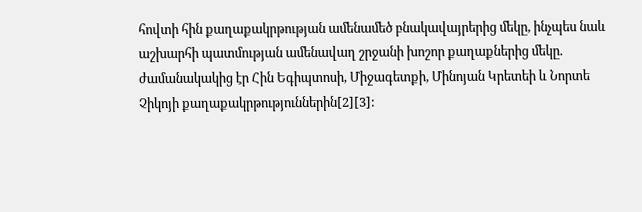հովտի հին քաղաքակրթության ամենամեծ բնակավայրերից մեկը, ինչպես նաև աշխարհի պատմության ամենավաղ շրջանի խոշոր քաղաքներից մեկը. ժամանակակից էր Հին Եգիպտոսի, Միջագետքի, Մինոյան Կրետեի և Նորտե Չիկոյի քաղաքակրթություններին[2][3]: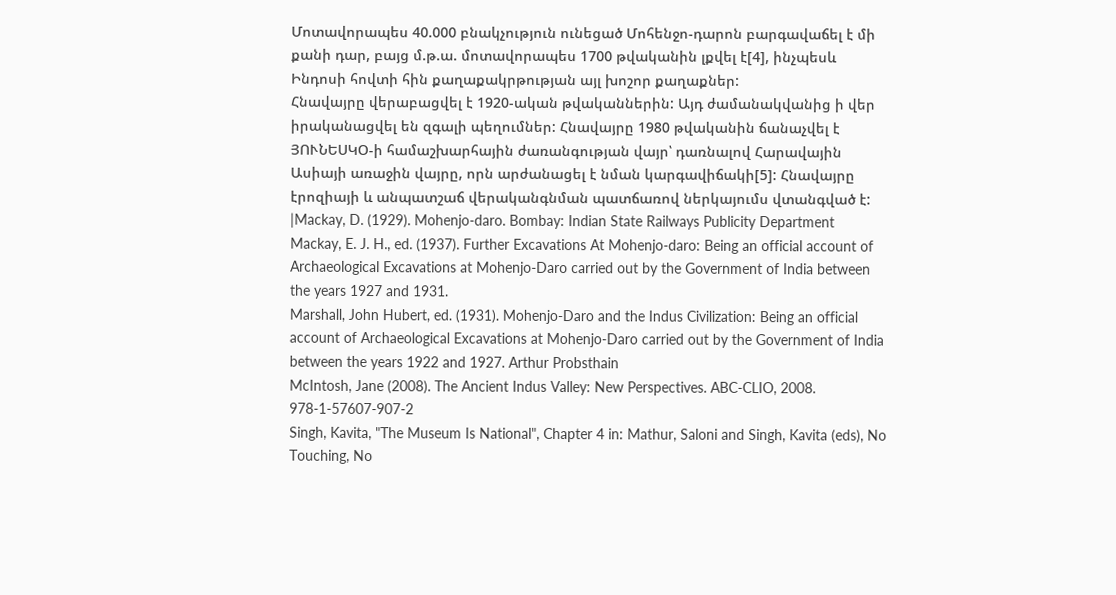Մոտավորապես 40.000 բնակչություն ունեցած Մոհենջո-դարոն բարգավաճել է մի քանի դար, բայց մ.թ.ա. մոտավորապես 1700 թվականին լքվել է[4], ինչպեսև Ինդոսի հովտի հին քաղաքակրթության այլ խոշոր քաղաքներ:
Հնավայրը վերաբացվել է 1920-ական թվականներին: Այդ ժամանակվանից ի վեր իրականացվել են զգալի պեղումներ: Հնավայրը 1980 թվականին ճանաչվել է ՅՈՒՆԵՍԿՕ-ի համաշխարհային ժառանգության վայր՝ դառնալով Հարավային Ասիայի առաջին վայրը, որն արժանացել է նման կարգավիճակի[5]: Հնավայրը էրոզիայի և անպատշաճ վերականգնման պատճառով ներկայումս վտանգված է:
|Mackay, D. (1929). Mohenjo-daro. Bombay: Indian State Railways Publicity Department
Mackay, E. J. H., ed. (1937). Further Excavations At Mohenjo-daro: Being an official account of Archaeological Excavations at Mohenjo-Daro carried out by the Government of India between the years 1927 and 1931.
Marshall, John Hubert, ed. (1931). Mohenjo-Daro and the Indus Civilization: Being an official account of Archaeological Excavations at Mohenjo-Daro carried out by the Government of India between the years 1922 and 1927. Arthur Probsthain
McIntosh, Jane (2008). The Ancient Indus Valley: New Perspectives. ABC-CLIO, 2008. 978-1-57607-907-2
Singh, Kavita, "The Museum Is National", Chapter 4 in: Mathur, Saloni and Singh, Kavita (eds), No Touching, No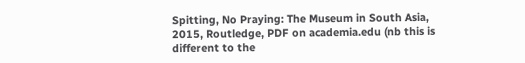Spitting, No Praying: The Museum in South Asia, 2015, Routledge, PDF on academia.edu (nb this is different to the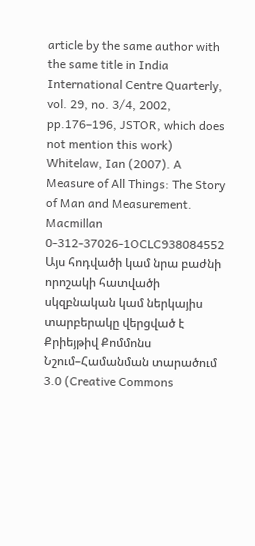article by the same author with the same title in India International Centre Quarterly, vol. 29, no. 3/4, 2002, pp.176–196, JSTOR, which does not mention this work)
Whitelaw, Ian (2007). A Measure of All Things: The Story of Man and Measurement. Macmillan 0-312-37026-1OCLC938084552
Այս հոդվածի կամ նրա բաժնի որոշակի հատվածի սկզբնական կամ ներկայիս տարբերակը վերցված է Քրիեյթիվ Քոմմոնս Նշում–Համանման տարածում 3.0 (Creative Commons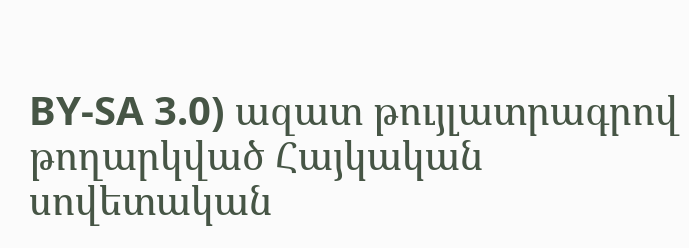BY-SA 3.0) ազատ թույլատրագրով թողարկված Հայկական սովետական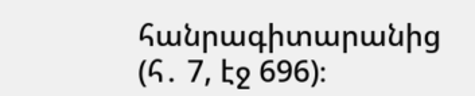հանրագիտարանից (հ․ 7, էջ 696)։